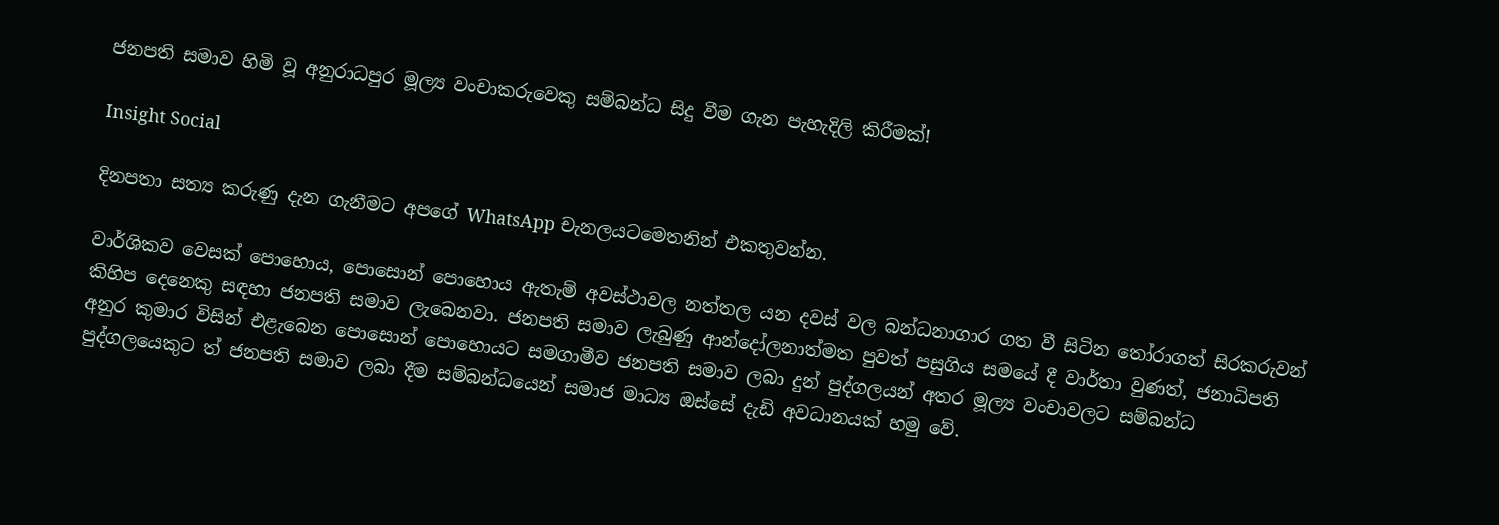ජනපති සමාව හිමි වූ අනුරාධපුර මූල්‍ය වංචාකරුවෙකු සම්බන්ධ සිදු වීම ගැන පැහැදිලි කිරීමක්!

Insight Social

දිනපතා සත්‍ය කරුණු දැන ගැනීමට අපගේ WhatsApp චැනලයටමෙතනින් එකතුවන්න.

වාර්ශිකව වෙසක් පොහොය, පොසොන් පොහොය ඇතැම් අවස්ථාවල නත්තල යන දවස් වල බන්ධනාගාර ගත වී සිටින තෝරාගත් සිරකරුවන් කිහිප දෙනෙකු සඳහා ජනපති සමාව ලැබෙනවා. ජනපති සමාව ලැබුණු ආන්දෝලනාත්මත පුවත් පසුගිය සමයේ දී වාර්තා වුණත්, ජනාධිපති අනුර කුමාර විසින් එළැබෙන පොසොන් පොහොයට සමගාමීව ජනපති සමාව ලබා දුන් පුද්ගලයන් අතර මූල්‍ය වංචාවලට සම්බන්ධ පුද්ගලයෙකුට ත් ජනපති සමාව ලබා දීම සම්බන්ධයෙන් සමාජ මාධ්‍ය ඔස්සේ දැඩි අවධානයක් හමු වේ.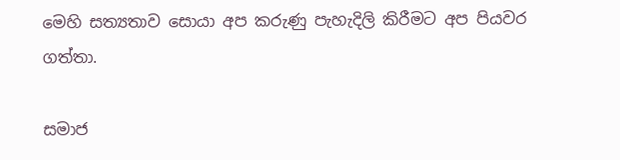මෙහි සත්‍යතාව සොයා අප කරුණු පැහැදිලි කිරීමට අප පියවර ගත්තා.

සමාජ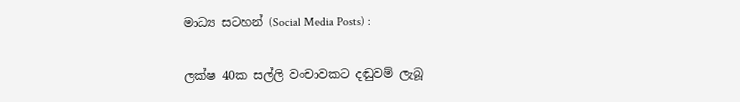මාධ්‍ය සටහන් (Social Media Posts) :

ලක්ෂ 40ක සල්ලි වංචාවකට දඬුවම් ලැබූ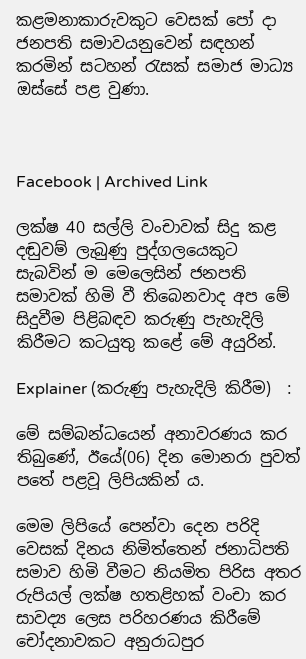කළමනාකාරුවකුට වෙසක් පෝ දා ජනපති සමාවයනුවෙන් සඳහන් කරමින් සටහන් රැසක් සමාජ මාධ්‍ය ඔස්සේ පළ වුණා.



Facebook | Archived Link

ලක්ෂ 40 සල්ලි වංචාවක් සිදු කළ දඬුවම් ලැබුණු පුද්ගලයෙකුට සැබවින් ම මෙලෙසින් ජනපති සමාවක් හිමි වී තිබෙනවාද අප මේ සිදුවීම පිළිබඳව කරුණු පැහැදිලි කිරීමට කටයුතු කළේ මේ අයුරින්.

Explainer (කරුණු පැහැදිලි කිරීම)  :

මේ සම්බන්ධයෙන් අනාවරණය කර තිබුණේ, ඊයේ(06) දින මොනරා පුවත් පතේ පළවූ ලිපියකින් ය.

මෙම ලිපියේ පෙන්වා දෙන පරිදි වෙසක් දිනය නිමිත්තෙන් ජනාධිපති සමාව හිමි වීමට නියමිත පිරිස අතර රුපියල් ලක්ෂ හතළිහක් වංචා කර සාවද්‍ය ලෙස පරිහරණය කිරීමේ චෝදනාවකට අනුරාධපුර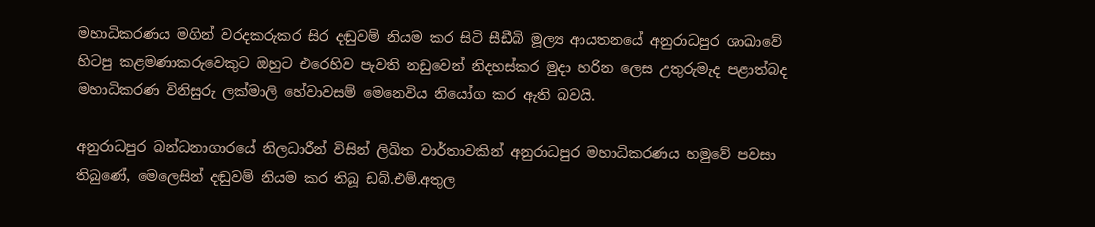මහාධිකරණය මගින් වරදකරුකර සිර දඬුවම් නියම කර සිටි සීඩීබි මූල්‍ය ආයතනයේ අනුරාධපුර ශාඛාවේ හිටපු කළමණාකරුවෙකුට ඔහුට එරෙහිව පැවති නඩුවෙන් නිදහස්කර මුදා හරින ලෙස උතුරුමැද පළාත්බද මහාධිකරණ විනිසුරු ලක්මාලි හේවාවසම් මෙනෙවිය නියෝග කර ඇති බවයි.

අනුරාධපුර බන්ධනාගාරයේ නිලධාරීන් විසින් ලිඛිත වාර්තාවකින් අනුරාධපුර මහාධිකරණය හමුවේ පවසා තිබුණේ, මෙලෙසින් දඬුවම් නියම කර තිබූ ඩබ්.එම්.අතුල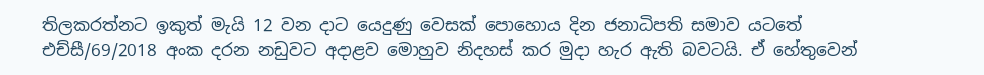තිලකරත්නට ඉකුත් මැයි 12 වන දාට යෙදුණු වෙසක් පොහොය දින ජනාධිපති සමාව යටතේ එච්සී/69/2018 අංක දරන නඩුවට අදාළව මොහුව නිදහස් කර මුදා හැර ඇති බවටයි. ඒ හේතුවෙන්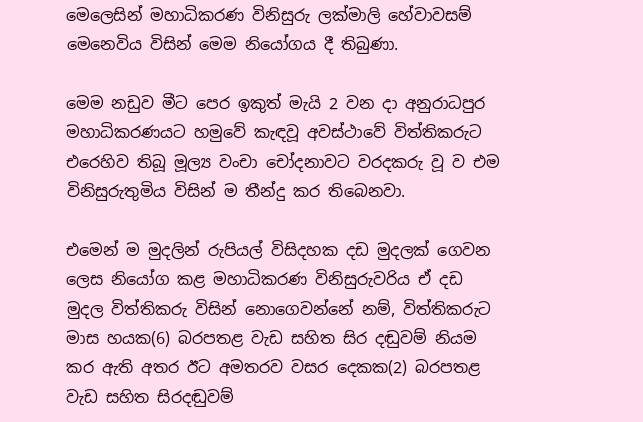මෙලෙසින් මහාධිකරණ විනිසුරු ලක්මාලි හේවාවසම් මෙනෙවිය විසින් මෙම නියෝගය දී තිබුණා.

මෙම නඩුව මීට පෙර ඉකුත් මැයි 2 වන දා අනුරාධපුර මහාධිකරණයට හමුවේ කැඳවූ අවස්ථාවේ විත්තිකරුට එරෙහිව තිබූ මූල්‍ය වංචා චෝදනාවට වරදකරු වූ ව එම විනිසුරුතුමිය විසින් ම තීන්දු කර තිබෙනවා.

එමෙන් ම මුදලින් රුපියල් විසිදහක දඩ මුදලක් ගෙවන ලෙස නියෝග කළ මහාධිකරණ විනිසුරුවරිය ඒ දඩ මුදල විත්තිකරු විසින් නොගෙවන්නේ නම්, විත්තිකරුට මාස හයක(6) බරපතළ වැඩ සහිත සිර දඬුවම් නියම කර ඇති අතර ඊට අමතරව වසර දෙකක(2) බරපතළ වැඩ සහිත සිරදඬුවම්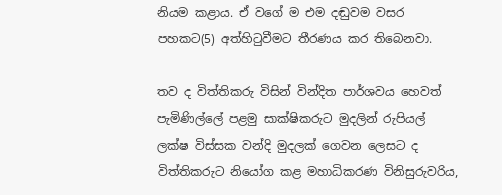නියම කළාය. ඒ වගේ ම එම දඬුවම වසර පහකට(5) අත්හිටුවීමට තීරණය කර තිබෙනවා.

තව ද විත්තිකරු විසින් වින්දිත පාර්ශවය හෙවත් පැමිණිල්ලේ පළමු සාක්ෂිකරුට මුදලින් රුපියල් ලක්ෂ විස්සක වන්දි මුදලක් ගෙවන ලෙසට ද විත්තිකරුට නියෝග කළ මහාධිකරණ විනිසුරුවරිය,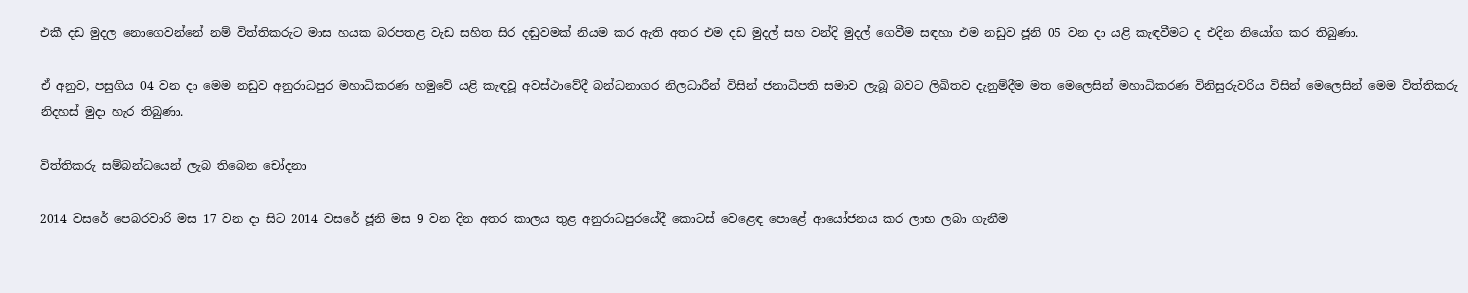එකී දඩ මුදල නොගෙවන්නේ නම් විත්තිකරුට මාස හයක බරපතළ වැඩ සහිත සිර දඬුවමක් නියම කර ඇති අතර එම දඩ මුදල් සහ වන්දි මුදල් ගෙවීම සඳහා එම නඩුව ජූනි 05 වන දා යළි කැඳවීමට ද එදින නියෝග කර තිබුණා.

ඒ අනුව, පසුගිය 04 වන දා මෙම නඩුව අනුරාධපුර මහාධිකරණ හමුවේ යළි කැඳවූ අවස්ථාවේදී බන්ධනාගර නිලධාරීන් විසින් ජනාධිපති සමාව ලැබූ බවට ලිඛිතව දැනුම්දීම මත ‍මෙලෙසින් මහාධිකරණ විනිසුරුවරිය විසින් මෙලෙසින් මෙම විත්තිකරු නිදහස් මුදා හැර තිබුණා.

විත්තිකරු සම්බන්ධයෙන් ලැබ තිබෙන චෝදනා

2014 වසරේ පෙබරවාරි මස 17 වන දා සිට 2014 වසරේ ජූනි මස 9 වන දින අතර කාලය තුළ අනුරාධපුරයේදී කොටස් වෙළෙඳ පොළේ ආයෝජනය කර ලාභ ලබා ගැනීම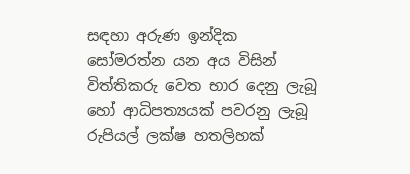සඳහා අරුණ ඉන්දික සෝමරත්න යන අය විසින් විත්තිකරු වෙත භාර දෙනු ලැබූ හෝ ආධිපත්‍යයක් පවරනු ලැබූ රුපියල් ලක්ෂ හතලිහක්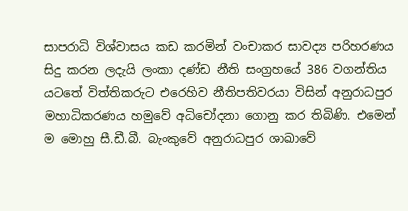සාපරාධි විශ්වාසය කඩ කරමින් වංචාකර සාවද්‍ය පරිහරණය සිදු කරන ලදැයි ලංකා දණ්ඩ නීති සංග්‍රහයේ 386 වගන්තිය යටතේ විත්තිකරුට එරෙහිව නීතිපතිවරයා විසින් අනුරාධපුර මහාධිකරණය හමුවේ අධිචෝදනා ගොනු කර තිබිණි. එමෙන් ම මොහු සී.ඩී.බී. බැංකුවේ අනුරාධපුර ශාඛාවේ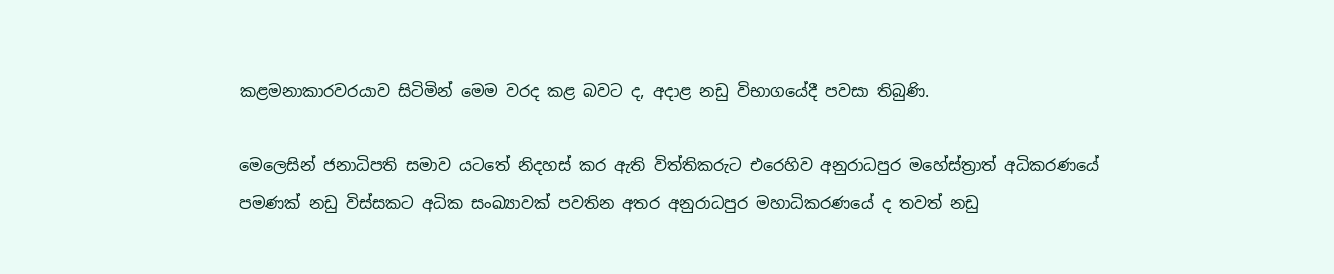කළමනාකාරවරයාව සිටිමින් මෙම වරද කළ බවට ද, අදාළ නඩු විභාගයේදී පවසා තිබුණි.

මෙලෙසින් ජනාධිපති සමාව යටතේ නිදහස් කර ඇති විත්තිකරුට එරෙහිව අනුරාධපුර මහේස්ත්‍රාත් අධිකරණයේ පමණක් නඩු විස්සකට අධික සංඛ්‍යාවක් පවතින අතර අනුරාධපුර මහාධිකරණයේ ද තවත් නඩු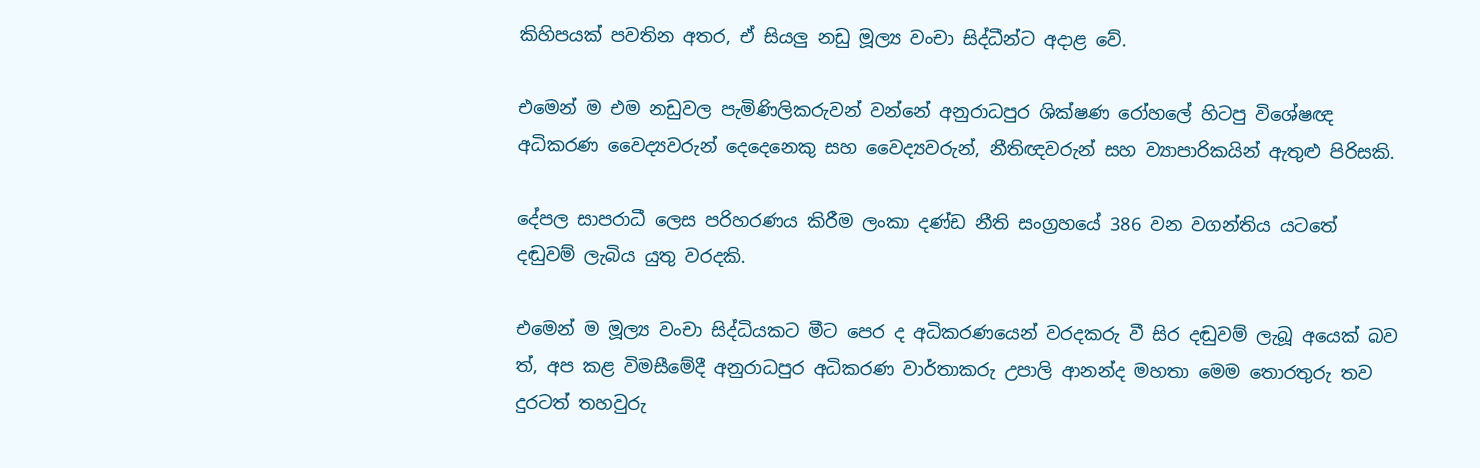කිහිපයක් පවතින අතර, ඒ සියලු නඩු මූල්‍ය වංචා සිද්ධීන්ට අදාළ වේ.

එමෙන් ම එම නඩුවල පැමිණිලිකරුවන් වන්නේ අනුරාධපුර ශික්ෂණ රෝහලේ හිටපු විශේෂඥ අධිකරණ වෛද්‍යවරුන් දෙදෙනෙකු සහ වෛද්‍යවරුන්, නීතිඥවරුන් සහ ව්‍යාපාරිකයින් ඇතුළු පිරිසකි.

දේපල සාපරාධී ලෙස පරිහරණය කිරීම ලංකා දණ්ඩ නීති සංග්‍රහයේ 386 වන වගන්තිය යටතේ දඬුවම් ලැබිය යුතු වරදකි.

එමෙන් ම මූල්‍ය වංචා සිද්ධියකට මීට පෙර ද අධිකරණයෙන් වරදකරු වී සිර දඬුවම් ලැබූ අයෙක් බව ත්, අප කළ විමසීමේදී අනුරාධපුර අධිකරණ වාර්තාකරු උපාලි ආනන්ද මහතා මෙම තොරතුරු තව දුරටත් තහවුරු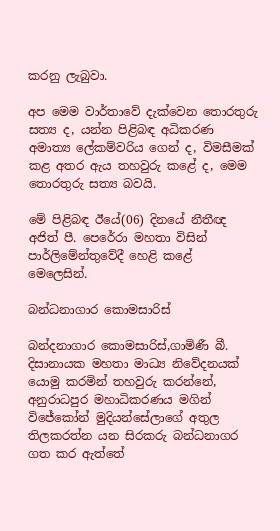කරනු ලැබුවා.

අප මෙම වාර්තාවේ දැක්වෙන තොරතුරු සත්‍ය ද, යන්න පිළිබඳ අධිකරණ අමාත්‍ය ලේකම්වරිය ගෙන් ද, විමසීමක් කළ අතර ඇය තහවුරු කළේ ද, මෙම තොරතුරු සත්‍ය බවයි.

මේ පිළිබඳ ඊයේ(06) දිනයේ නීතීඥ අජිත් පී. පෙරේරා මහතා විසින් පාර්ලිමේන්තුවේදී හෙළි කළේ මෙලෙසින්.

බන්ධනාගාර කොමසාරිස්

බන්දනාගාර කොමසාරිස්,ගාමිණී බී. දිසානායක මහතා මාධ්‍ය නිවේදනයක් යොමු කරමින් තහවුරු කරන්නේ, අනුරාධපුර මහාධිකරණය මගින් විජේකෝන් මුදියන්සේලාගේ අතුල තිලකරත්න යන සිරකරු බන්ධනාගර ගත කර ඇත්තේ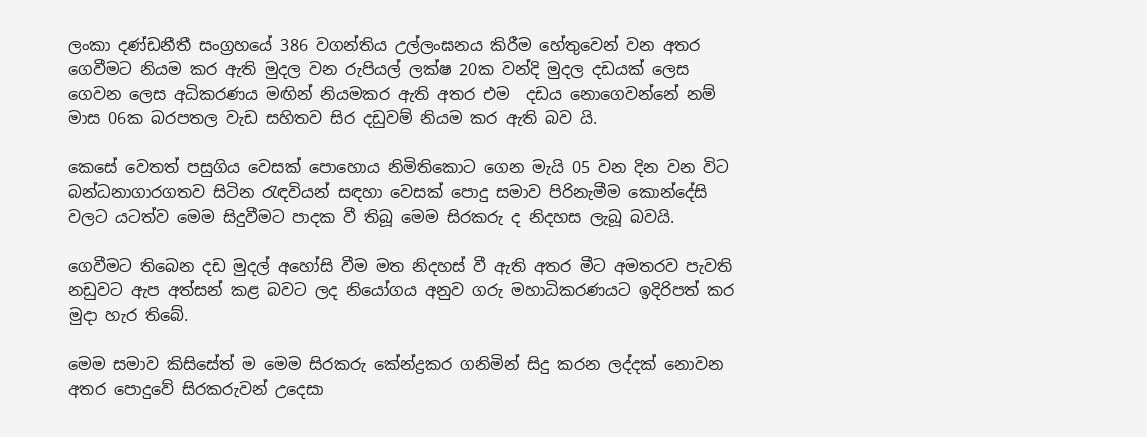ලංකා දණ්ඩනීතී සංග්‍රහයේ 386 වගන්තිය උල්ලංඝනය කිරීම හේතුවෙන් වන අතර ගෙවීමට නියම කර ඇති මුදල වන රුපියල් ලක්ෂ 20ක වන්දි මුදල දඩයක් ලෙස ගෙවන ලෙස අධිකරණය මඟින් නියමකර ඇති අතර එම  දඩය නොගෙවන්නේ නම්  මාස 06ක බරපතල වැඩ සහිතව සිර දඩුවම් නියම කර ඇති බව යි.

කෙසේ වෙතත් පසුගිය වෙසක් පොහොය නිමිතිකොට ගෙන මැයි 05 වන දින වන විට බන්ධනාගාරගතව සිටින රැඳවියන් සඳහා වෙසක් පොදු සමාව පිරිනැමීම කොන්දේසි වලට යටත්ව මෙම සිදුවීමට පාදක වී තිබූ මෙම සිරකරු ද නිදහස ලැබූ බවයි.

ගෙවීමට තිබෙන දඩ මුදල් අහෝසි වීම මත නිදහස් වී ඇති අතර මීට අමතරව පැවති නඩුවට ඇප අත්සන් කළ බවට ලද නියෝගය අනුව ගරු මහාධිකරණයට ඉදිරිපත් කර මුදා හැර තිබේ.

මෙම සමාව කිසිසේත් ම මෙම සිරකරු කේන්ද්‍රකර ගනිමින් සිදු කරන ලද්දක් නොවන අතර පොදුවේ සිරකරුවන් උදෙසා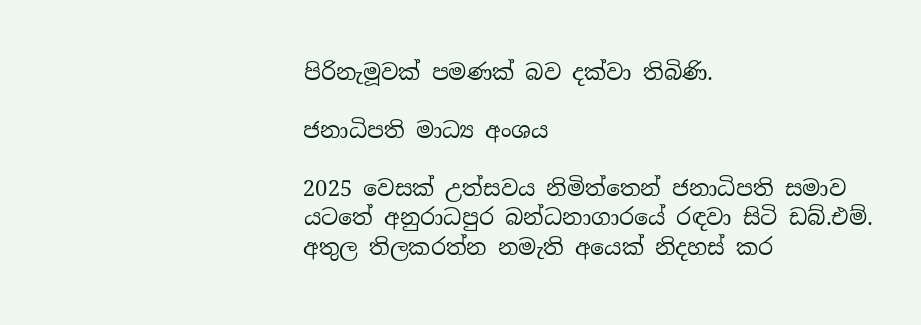පිරිනැමූවක් පමණක් බව දක්වා තිබිණි.

ජනාධිපති මාධ්‍ය අංශය

2025 වෙසක් උත්සවය නිමිත්තෙන් ජනාධිපති සමාව යටතේ අනුරාධපුර බන්ධනාගාරයේ රඳවා සිටි ඩබ්.එම්. අතුල තිලකරත්න නමැති අයෙක් නිදහස් කර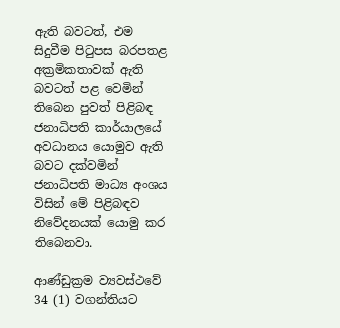ඇති බවටත්, එම සිදුවීම පිටුපස බරපතළ අක්‍රමිකතාවක් ඇති බවටත් පළ වෙමින් තිබෙන පුවත් පිළිබඳ ජනාධිපති කාර්යාලයේ අවධානය යොමුව ඇති බවට දක්වමින් ජනාධිපති මාධ්‍ය අංශය විසින් මේ පිළිබඳව නිවේදනයක් යොමු කර තිබෙනවා.

ආණ්ඩුක්‍රම ව්‍යවස්ථවේ 34 (1) වගන්තියට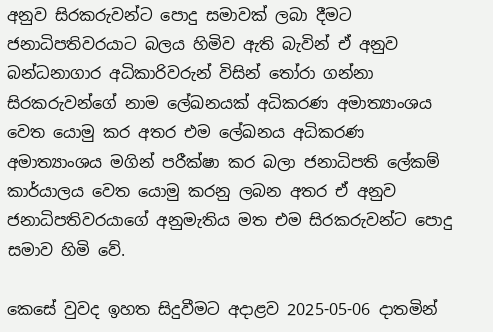අනුව සිරකරුවන්ට පොදු සමාවක් ලබා දීමට ජනාධිපතිවරයාට බලය හිමිව ඇති බැවින් ඒ අනුව බන්ධනාගාර අධිකාරිවරුන් විසින් තෝරා ගන්නා සිරකරුවන්ගේ නාම ලේඛනයක් අධිකරණ අමාත්‍යාංශය වෙත යොමු කර අතර එම ලේඛනය අධිකරණ අමාත්‍යාංශය මගින් පරීක්ෂා කර බලා ජනාධිපති ලේකම් කාර්යාලය වෙත යොමු කරනු ලබන අතර ඒ අනුව ජනාධිපතිවරයාගේ අනුමැතිය මත එම සිරකරුවන්ට පොදු සමාව හිමි වේ.

කෙසේ වුවද ඉහත සිදුවීමට අදාළව 2025-05-06 දාතමින්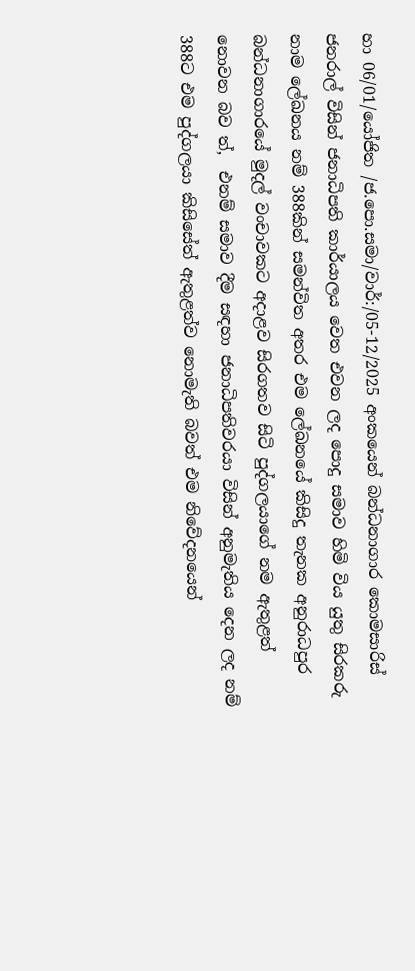හා 06/01/යෝජිත /ජ.පො.සමා/වාර්:/05-12/2025 අංකයෙන් බන්ධනාගාර කොමසාරිස් ජනරාල් විසින් ජනාධිපති කාර්යාලය වෙත එවන ලද පොදු සමාව හිමි විය යුතු සිරකරු නාම ලේඛනය නම් 388කින් සමන්විත අතර එම ලේඛනයේ කිසිදු තැනක අනුරාධපුර බන්ධනාගාරයේ මුදල් වංචාවකට අදාළව සිරගතව සිටි පුද්ගලයාගේ නම ඇතුළත් නොවන බව ත්,  එනම් සමාව දීම සඳහා ජනාධිපතිවරයා විසින් අනුමැතිය දෙන ලද නම් 388ට එම පුද්ගලයා කිසිසේත් ඇතුළත්ව නොමැති බවත් එම නිවේදනයෙන්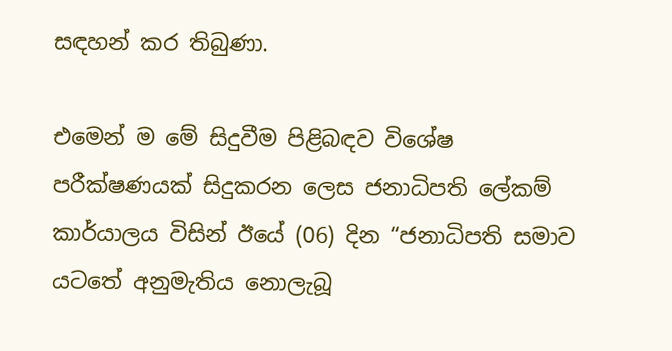සඳහන් කර තිබුණා.

එමෙන් ම මේ සිදුවීම පිළිබඳව විශේෂ පරීක්ෂණයක් සිදුකරන ලෙස ජනාධිපති ලේකම් කාර්යාලය විසින් ඊයේ (06) දින “ජනාධිපති සමාව යටතේ අනුමැතිය නොලැබූ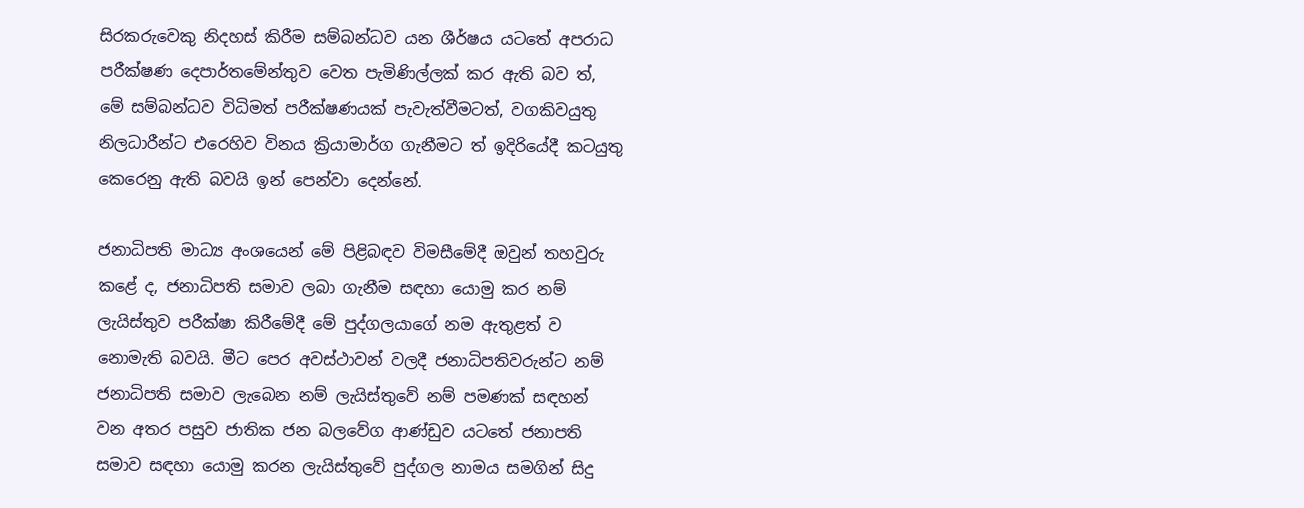සිරකරුවෙකු නිදහස් කිරීම සම්බන්ධව යන ශීර්ෂය යටතේ අපරාධ පරීක්ෂණ දෙපාර්තමේන්තුව වෙත පැමිණිල්ලක් කර ඇති බව ත්, මේ සම්බන්ධව විධිමත් පරීක්ෂණයක් පැවැත්වීමටත්, වගකිවයුතු නිලධාරීන්ට එරෙහිව විනය ක්‍රියාමාර්ග ගැනීමට ත් ඉදිරියේදී කටයුතු කෙරෙනු ඇති බවයි ඉන් පෙන්වා දෙන්නේ.

ජනාධිපති මාධ්‍ය අංශයෙන් මේ පිළිබඳව විමසීමේදී ඔවුන් තහවුරු කළේ ද, ජනාධිපති සමාව ලබා ගැනීම සඳහා යොමු කර නම් ලැයිස්තුව පරීක්ෂා කිරීමේදී මේ පුද්ගලයාගේ නම ඇතුළත් ව නොමැති බවයි. මීට පෙර අවස්ථාවන් වලදී ජනාධිපතිවරුන්ට නම් ජනාධිපති සමාව ලැබෙන නම් ලැයිස්තුවේ නම් පමණක් සඳහන් වන අතර පසුව ජාතික ජන බලවේග ආණ්ඩුව යටතේ ජනාපති සමාව සඳහා යොමු කරන ලැයිස්තුවේ පුද්ගල නාමය සමගින් සිදු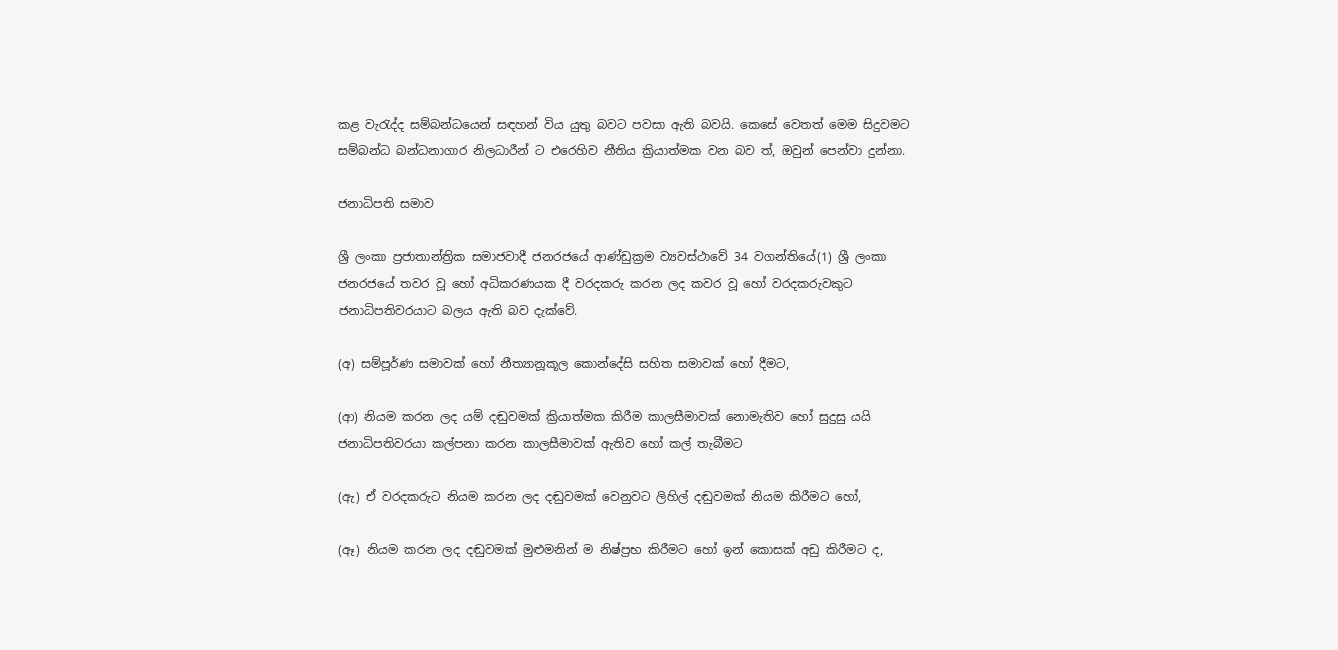කළ වැරැද්ද සම්බන්ධයෙන් සඳහන් විය යුතු බවට පවසා ඇති බවයි. කෙසේ වෙතත් මෙම සිදුවමට සම්බන්ධ බන්ධනාගාර නිලධාරීන් ට එරෙහිව නීතිය ක්‍රියාත්මක වන බව ත්, ඔවුන් පෙන්වා දුන්නා.

ජනාධිපති සමාව

ශ්‍රී ලංකා ප්‍රජාතාන්ත්‍රික සමාජවාදී ජනරජයේ ආණ්ඩුක්‍රම ව්‍යවස්ථාවේ 34 වගන්තියේ(1) ශ්‍රී ලංකා ජනරජයේ තවර වූ හෝ අධිකරණයක දී වරදකරු කරන ලද කවර වූ හෝ වරදකරුවකුට ජනාධිපතිවරයාට බලය ඇති බව දැක්වේ.

(අ) සම්පූර්ණ සමාවක් හෝ නීත්‍යානූකූල කොන්දේසි සහිත සමාවක් හෝ දීමට,

(ආ) නියම කරන ලද යම් දඬුවමක් ක්‍රියාත්මක කිරීම කාලසීමාවක් නොමැතිව හෝ සුදුසු යයි ජනාධිපතිවරයා කල්පනා කරන කාලසීමාවක් ඇතිව හෝ කල් තැබීමට

(ඇ) ඒ වරදකරුට නියම කරන ලද දඬුවමක් වෙනුවට ලිහිල් දඬුවමක් නියම කිරීමට හෝ,

(ඈ) නියම කරන ලද දඬුවමක් මුළුමනින් ම නිෂ්ප්‍රභ කිරීමට හෝ ඉන් කොසක් අඩු කිරීමට ද,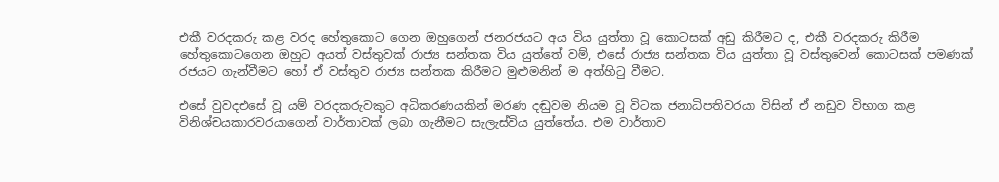එකී වරදකරු කළ වරද හේතුකොට ගෙන ඔහුගෙන් ජනරජයට අය විය යුත්තා වූ කොටසක් අඩු කිරීමට ද, එකී වරදකරු කිරීම හේතුකොටගෙන ඔහුට අයත් වස්තුවක් රාජ්‍ය සන්තක විය යුත්තේ වම්, එසේ රාජ්‍ය සන්තක විය යුත්තා වූ වස්තු‍වෙන් කොටසක් පමණක් රජයට ගැන්වීමට හෝ ඒ වස්තුව රාජ්‍ය සන්තක කිරීමට මුළුමනින් ම අත්හිටු වීමට.

එසේ වුවදඑසේ වූ යම් වරදකරුවකුට අධිකරණයකින් මරණ දඬුවම නියම වූ විටක ජනාධිපතිවරයා විසින් ඒ නඩුව විභාග කළ විනිශ්චයකාරවරයාගෙන් වාර්තාවක් ලබා ගැනීමට සැලැස්විය යුත්තේය. එම වාර්තාව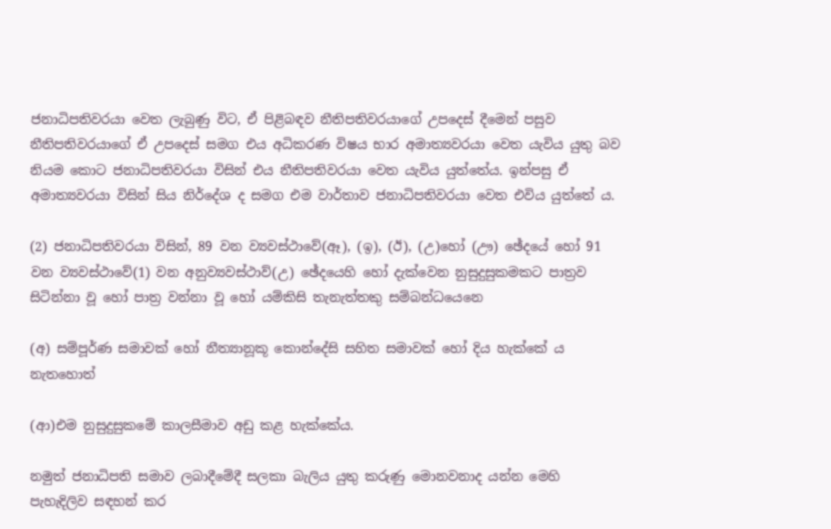ජනාධිපතිවරයා වෙත ලැබුණු විට, ඒ පිළිබඳව නීතිපතිවරයාගේ උපදෙස් දීමෙන් පසුව නීතිපතිවරයාගේ ඒ උපදෙස් සමග එය අධිකරණ විෂය භාර අමාත්‍යවරයා වෙත යැවිය යුතු බව නියම කොට ජනාධිපතිවරයා විසින් එය නීතිපතිවරයා වෙත යැවිය යුත්තේය. ඉන්පසු ඒ අමාත්‍යවරයා විසින් සිය නිර්දේශ ද සමග එම වාර්තාව ජනාධිපතිවරයා වෙත එවිය යුත්තේ ය.

(2) ජනාධිපතිවරයා විසින්, 89 වන ව්‍යවස්ථාවේ(ඈ), (ඉ), (ඊ), (උ)හෝ (ඌ) ඡේදයේ හෝ 91 වන ව්‍යවස්ථාවේ(1) වන අනුව්‍යවස්ථාව්(උ) ඡේදයෙහි ‍හෝ දැක්වෙන නුසුදුසුකමකට පාත්‍රව සිටින්නා වූ හෝ පාත්‍ර වන්නා වූ හෝ යම්කිසි තැනැත්තකු සම්බන්ධයෙන‍ෙ

(අ) සම්පූර්ණ සමාවක් හෝ නීත්‍යානූකූ කොන්දේසි සහිත සමාවක් හෝ දිය හැක්කේ ය නැතහොත්

(ආ)එම නුසුදුසුකමේ කාලසීමාව අඩු කළ හැක්කේය.

නමුත් ජනාධිපති සමාව ලබාදීමේදී සලකා බැලිය යුතු කරුණු මොනවනාද යන්න මෙහි පැහැදිලිව සඳහන් කර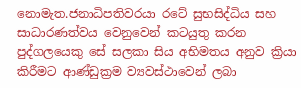නොමැත.ජනාධිපතිවරයා රටේ සුභසිද්ධිය සහ සාධාරණත්වය වෙනුවෙන් කටයුතු කරන පුද්ගලයෙකු සේ සලකා සිය අභිමතය අනුව ක්‍රියා කිරීමට ආණ්ඩුක්‍රම ව්‍යවස්ථාවෙන් ලබා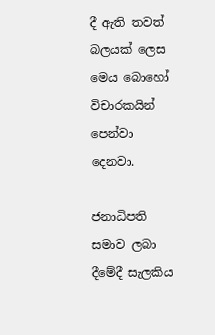දී ඇති තවත් බලයක් ලෙස මෙය බොහෝ විචාරකයින් පෙන්වා දෙනවා.

ජනාධිපති සමාව ලබා දීමේදී සැලකිය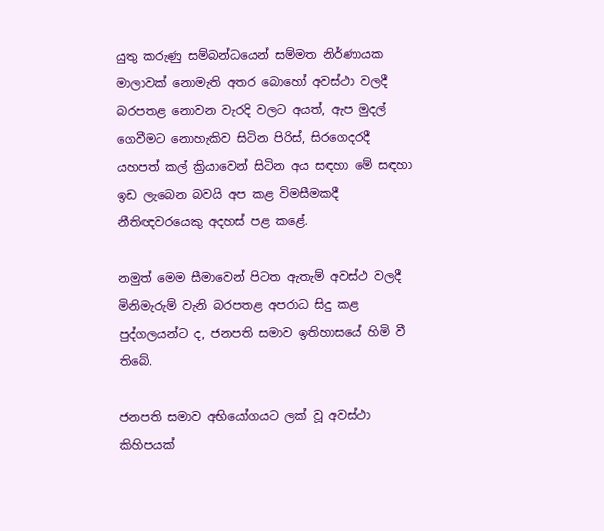යුතු කරුණු සම්බන්ධයෙන් සම්මත නිර්ණායක මාලාවක් නොමැති අතර බොහෝ අවස්ථා වලදී බරපතළ නොවන වැරදි වලට අයත්, ඇප මුදල් ගෙවීමට නොහැකිව සිටින පිරිස්, සිරගෙදරදී යහපත් කල් ක්‍රියාවෙන් සිටින අය සඳහා මේ සඳහා ඉඩ ලැබෙන බවයි අප කළ විමසීමකදී නීතිඥවරයෙකු අදහස් පළ කළේ.

නමුත් මෙම සීමාවෙන් පිටත ඇතැම් අවස්ථ වලදී මිනිමැරුම් වැනි බරපතළ අපරාධ සිදු කළ පුද්ගලයන්ට ද, ජනපති සමාව ඉතිහාසයේ හිමි වී තිබේ.

ජනපති සමාව අභියෝගයට ලක් වූ අවස්ථා කිහිපයක්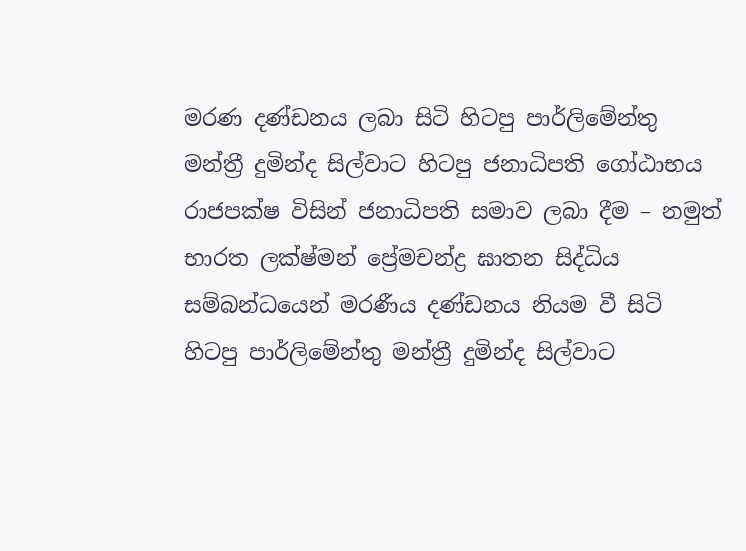මරණ දණ්ඩනය ලබා සිටි හිටපු පාර්ලිමේන්තු මන්ත්‍රී දුමින්ද සිල්වාට හිටපු ජනාධිපති ගෝඨාභය රාජපක්ෂ විසින් ජනාධිපති සමාව ලබා දීම – නමුත් භාරත ලක්ෂ්මන් ප්‍රේමචන්ද්‍ර ඝාතන සිද්ධිය සම්බන්ධයෙන් මරණීය දණ්ඩනය නියම වී සිටි හිටපු පාර්ලිමේන්තු මන්ත්‍රී දුමින්ද සිල්වාට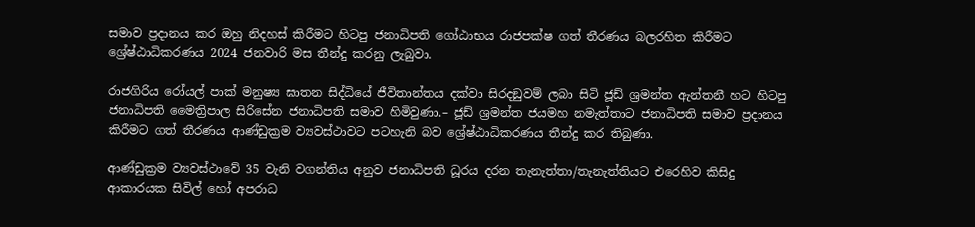සමාව ප්‍රදානය කර ඔහු නිදහස් කිරීමට හිටපු ජනාධිපති ගෝඨාභය රාජපක්ෂ ගත් තීරණය බලරහිත කිරීමට ශ්‍රේෂ්ඨාධිකරණය 2024 ජනවාරි මස තීන්දු කරනු ලැබුවා.

රාජගිරිය රෝයල් පාක් මනුෂ්‍ය ඝාතන සිද්ධියේ ජීවිතාන්තය දක්වා සිරදඞුවම් ලබා සිටි ජූඩ් ශ්‍රමන්ත ඇන්තනී හට හිටපු ජනාධිපති මෛත්‍රිපාල සිරිසේන ජනාධිපති සමාව හිමිවුණා.– ජූඩ් ශ්‍රමන්ත ජයමහ නමැත්තාට ජනාධිපති සමාව ප්‍රදානය කිරීමට ගත් තීරණය ආණ්ඩුක්‍රම ව්‍යවස්ථාවට පටහැනි බව ශ්‍රේෂ්ඨාධිකරණය තීන්දු කර තිබුණා.

ආණ්ඩුක්‍රම ව්‍යවස්ථාවේ 35 වැනි වගන්තිය අනුව ජනාධිපති ධූරය දරන තැනැත්තා/තැනැත්තියට එරෙහිව කිසිදු ආකාරයක සිවිල් හෝ අපරාධ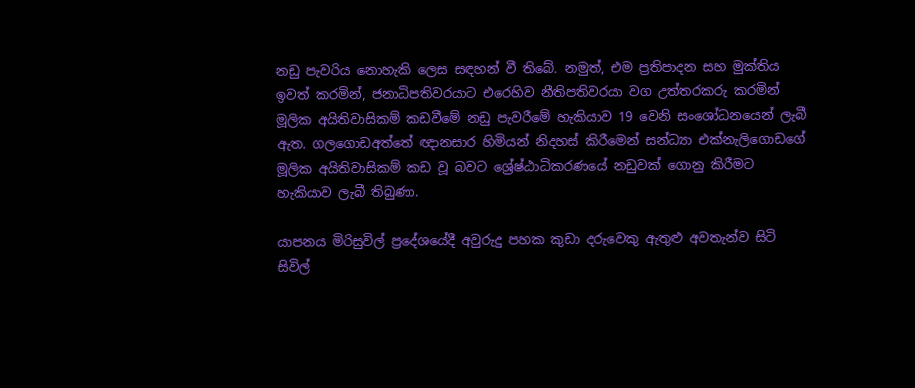නඩු පැවරිය නොහැකි ලෙස සඳහන් වී තිබේ. නමුත්, එම ප්‍රතිපාදන සහ මුක්තිය ඉවත් කරමින්, ජනාධිපතිවරයාට එරෙහිව නීතිපතිවරයා වග උත්තරකරු කරමින් මූලික අයිතිවාසිකම් කඩවීමේ නඩු පැවරීමේ හැකියාව 19 වෙනි සංශෝධනයෙන් ලැබී ඇත. ගලගොඩඅත්තේ ඥානසාර හිමියන් නිදහස් කිරීමෙන් සන්ධ්‍යා එක්නැලිගොඩගේ මූලික අයිතිවාසිකම් කඩ වූ බවට ශ්‍රේෂ්ඨාධිකරණයේ නඩුවක් ගොනු කිරීමට හැකියාව ලැබී තිබුණා.

යාපනය මිරිසුවිල් ප්‍රදේශයේදී අවුරුදු පහක කුඩා දරුවෙකු ඇතුළු අවතැන්ව සිටි සිවිල්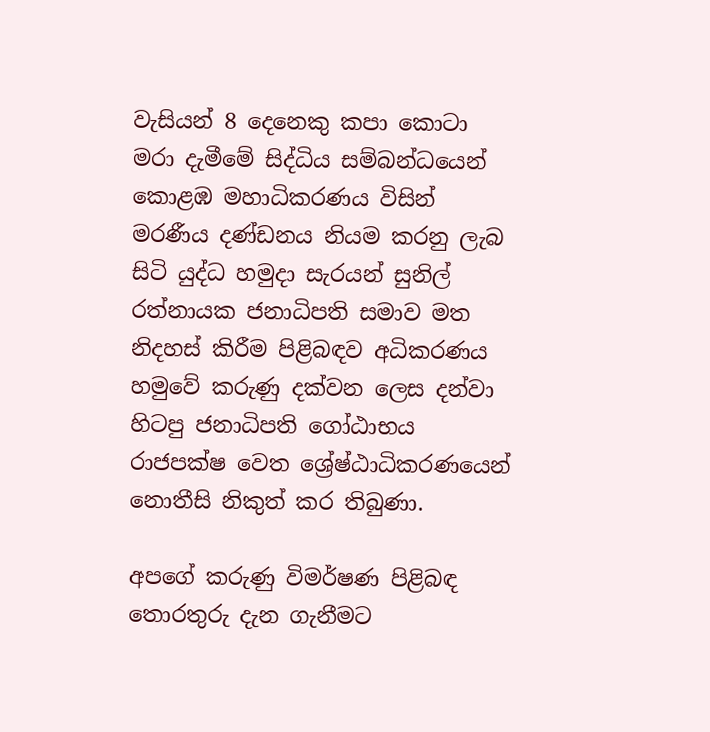වැසියන් 8 දෙනෙකු කපා කොටා මරා දැමීමේ සිද්ධිය සම්බන්ධයෙන් කොළඹ මහාධිකරණය විසින් මරණීය දණ්ඩනය නියම කරනු ලැබ සිටි යුද්ධ හමුදා සැරයන් සුනිල් රත්නායක ජනාධිපති සමාව මත නිදහස් කිරීම පිළිබඳව අධිකරණය හමුවේ කරුණු දක්වන ලෙස දන්වා හිටපු ජනාධිපති ගෝඨාභය රාජපක්ෂ වෙත ශ්‍රේෂ්ඨාධිකරණයෙන් නොතීසි නිකුත් කර තිබුණා.

අපගේ කරුණු විමර්ෂණ පිළිබඳ තොරතුරු දැන ගැනීමට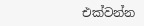එක්වන්න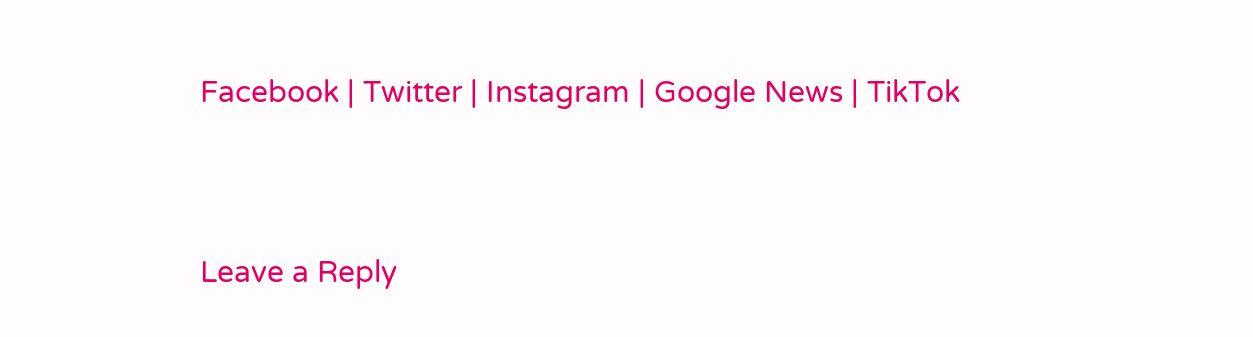Facebook | Twitter | Instagram | Google News | TikTok


Leave a Reply